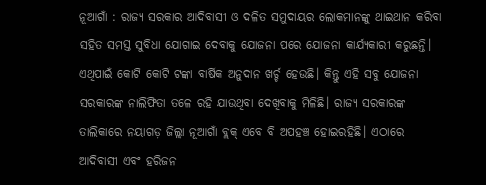ନୂଆଗାଁ : ରାଜ୍ୟ ସରକାର ଆଦିବାସୀ ଓ ଦଳିତ ସମୁଦାୟର ଲୋକମାନଙ୍କୁ ଥାଇଥାନ କରିବା ସହିତ ସମସ୍ତ ସୁବିଧା ଯୋଗାଇ ଦେବାକୁ ଯୋଜନା ପରେ ଯୋଜନା କାର୍ଯ୍ୟକାରୀ କରୁଛନ୍ତି। ଏଥିପାଇଁ କୋଟି କୋଟି ଟଙ୍କା ବାର୍ଷିକ ଅନୁଦାନ ଖର୍ଚ୍ଚ ହେଉଛି। କିନ୍ତୁ ଏହି ସବୁ ଯୋଜନା ସରକାରଙ୍କ ନାଲିଫିତା ତଳେ ରହି ଯାଉଥିବା ଦେଖିବାକୁ ମିଳିଛି। ରାଜ୍ୟ ସରକାରଙ୍କ ତାଲିକାରେ ନୟାଗଡ଼ ଜିଲ୍ଲା ନୂଆଗାଁ ବ୍ଲକ୍ ଏବେ ବି ଅପହଞ୍ଚ ହୋଇରହିଛି। ଏଠାରେ ଆଦିବାସୀ ଏବଂ ହରିଜନ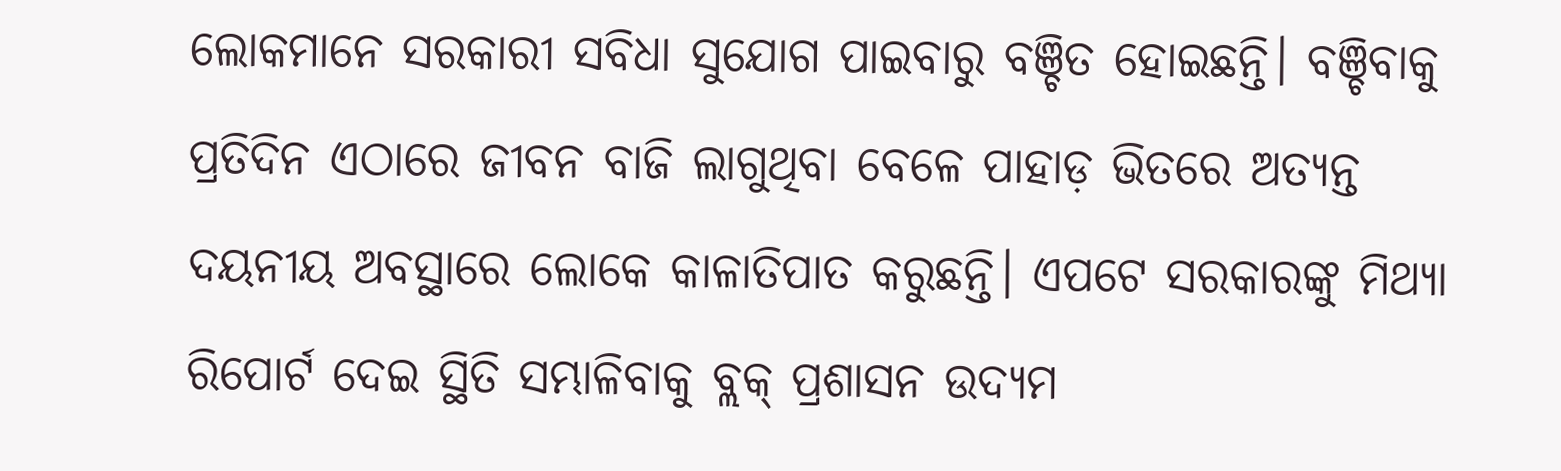ଲୋକମାନେ ସରକାରୀ ସବିଧା ସୁଯୋଗ ପାଇବାରୁ ବଞ୍ଚିତ ହୋଇଛନ୍ତି। ବଞ୍ଚିବାକୁ ପ୍ରତିଦିନ ଏଠାରେ ଜୀବନ ବାଜି ଲାଗୁଥିବା ବେଳେ ପାହାଡ଼ ଭିତରେ ଅତ୍ୟନ୍ତ ଦୟନୀୟ ଅବସ୍ଥାରେ ଲୋକେ କାଳାତିପାତ କରୁଛନ୍ତି। ଏପଟେ ସରକାରଙ୍କୁ ମିଥ୍ୟା ରିପୋର୍ଟ ଦେଇ ସ୍ଥିତି ସମ୍ଭାଳିବାକୁ ବ୍ଲକ୍ ପ୍ରଶାସନ ଉଦ୍ୟମ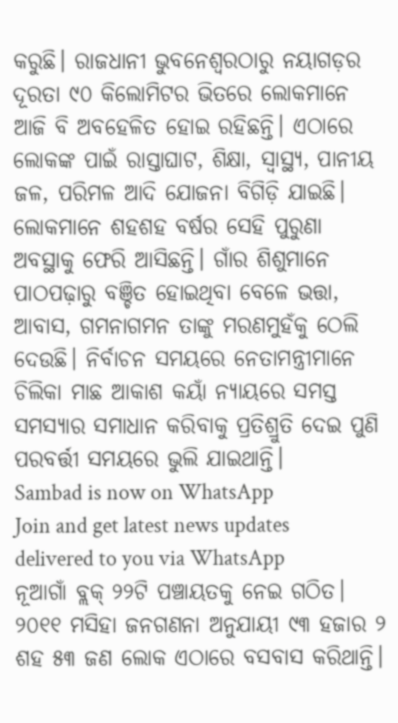କରୁଛି। ରାଜଧାନୀ ଭୁବନେଶ୍ବରଠାରୁ ନୟାଗଡ଼ର ଦୂରତା ୯୦ କିଲୋମିଟର ଭିତରେ ଲୋକମାନେ ଆଜି ବି ଅବହେଳିତ ହୋଇ ରହିଛନ୍ତି। ଏଠାରେ ଲୋକଙ୍କ ପାଇଁ ରାସ୍ତାଘାଟ, ଶିକ୍ଷା, ସ୍ବାସ୍ଥ୍ୟ, ପାନୀୟ ଜଳ, ପରିମଳ ଆଦି ଯୋଜନା ବିଗିଡ଼ି ଯାଇଛି। ଲୋକମାନେ ଶହଶହ ବର୍ଷର ସେହି ପୁରୁଣା ଅବସ୍ଥାକୁ ଫେରି ଆସିଛନ୍ତି। ଗାଁର ଶିଶୁମାନେ ପାଠପଢ଼ାରୁ ବଞ୍ଚିତ ହୋଇଥିବା ବେଳେ ଭତ୍ତା, ଆବାସ, ଗମନାଗମନ ତାଙ୍କୁ ମରଣମୁହଁକୁ ଠେଲି ଦେଉଛି। ନିର୍ବାଚନ ସମୟରେ ନେତାମନ୍ତ୍ରୀମାନେ ଚିଲିକା ମାଛ ଆକାଶ କୟାଁ ନ୍ୟାୟରେ ସମସ୍ତ ସମସ୍ୟାର ସମାଧାନ କରିବାକୁ ପ୍ରତିଶ୍ରୁତି ଦେଇ ପୁଣି ପରବର୍ତ୍ତୀ ସମୟରେ ଭୁଲି ଯାଇଥାନ୍ତି।
Sambad is now on WhatsApp
Join and get latest news updates delivered to you via WhatsApp
ନୂଆଗାଁ ବ୍ଲକ୍ ୨୨ଟି ପଞ୍ଚାୟତକୁ ନେଇ ଗଠିତ। ୨୦୧୧ ମସିହା ଜନଗଣନା ଅନୁଯାୟୀ ୯୩ ହଜାର ୨ ଶହ ୫୩ ଜଣ ଲୋକ ଏଠାରେ ବସବାସ କରିଥାନ୍ତି।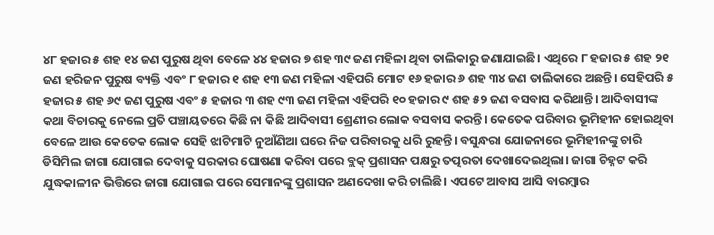୪୮ ହଜାର ୫ ଶହ ୧୪ ଜଣ ପୁରୁଷ ଥିବା ବେଳେ ୪୪ ହଜାର ୭ ଶହ ୩୯ ଜଣ ମହିଳା ଥିବା ତାଲିକାରୁ ଜଣାଯାଇଛି। ଏଥିରେ ୮ ହଜାର ୫ ଶହ ୨୧ ଜଣ ହରିଜନ ପୁରୁଷ ବ୍ୟକ୍ତି ଏବଂ ୮ ହଜାର ୧ ଶହ ୧୩ ଜଣ ମହିଳା ଏହିପରି ମୋଟ ୧୬ ହଜାର ୬ ଶହ ୩୪ ଜଣ ତାଲିକାରେ ଅଛନ୍ତି। ସେହିପରି ୫ ହଜାର ୫ ଶହ ୬୯ ଜଣ ପୁରୁଷ ଏବଂ ୫ ହଜାର ୩ ଶହ ୯୩ ଜଣ ମହିଳା ଏହିପରି ୧୦ ହଜାର ୯ ଶହ ୫୨ ଜଣ ବସବାସ କରିଥାନ୍ତି। ଆଦିବାସୀଙ୍କ କଥା ବିଚାରକୁ ନେଲେ ପ୍ରତି ପଞ୍ଚାୟତରେ କିଛି ନା କିଛି ଆଦିବାସୀ ଶ୍ରେଣୀର ଲୋକ ବସବାସ କରନ୍ତି। କେତେକ ପରିବାର ଭୂମିହୀନ ହୋଇଥିବା ବେଳେ ଆଉ କେତେକ ଲୋକ ସେହି ଝାଟିମାଟି ନୁଆଁଣିଆ ଘରେ ନିଜ ପରିବାରକୁ ଧରି ରୁହନ୍ତି। ବସୁନ୍ଧରା ଯୋଜନାରେ ଭୂମିହୀନଙ୍କୁ ଚାରି ଡିସିମିଲ ଜାଗା ଯୋଗାଇ ଦେବାକୁ ସରକାର ଘୋଷଣା କରିବା ପରେ ବ୍ଲକ୍ ପ୍ରଶାସନ ପକ୍ଷରୁ ତତ୍ପରତା ଦେଖାଦେଇଥିଲା। ଜାଗା ଚିହ୍ନଟ କରି ଯୁଦ୍ଧକାଳୀନ ଭିତ୍ତିରେ ଜାଗା ଯୋଗାଇ ପରେ ସେମାନଙ୍କୁ ପ୍ରଶାସନ ଅଣଦେଖା କରି ଚାଲିଛି। ଏପଟେ ଆବାସ ଆସି ବାରମ୍ବାର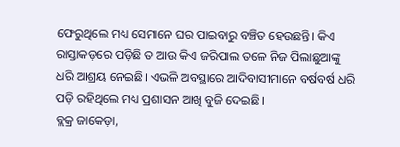ଫେରୁଥିଲେ ମଧ୍ୟ ସେମାନେ ଘର ପାଇବାରୁ ବଞ୍ଚିତ ହେଉଛନ୍ତି। କିଏ ରାସ୍ତାକଡ଼ରେ ପଡ଼ିଛି ତ ଆଉ କିଏ ଜରିପାଲ ତଳେ ନିଜ ପିଲାଛୁଆଙ୍କୁ ଧରି ଆଶ୍ରୟ ନେଇଛି। ଏଭଳି ଅବସ୍ଥାରେ ଆଦିବାସୀମାନେ ବର୍ଷବର୍ଷ ଧରି ପଡ଼ି ରହିଥିଲେ ମଧ୍ୟ ପ୍ରଶାସନ ଆଖି ବୁଜି ଦେଇଛି।
ବ୍ଲକ୍ର ଜାକେଡ଼ା,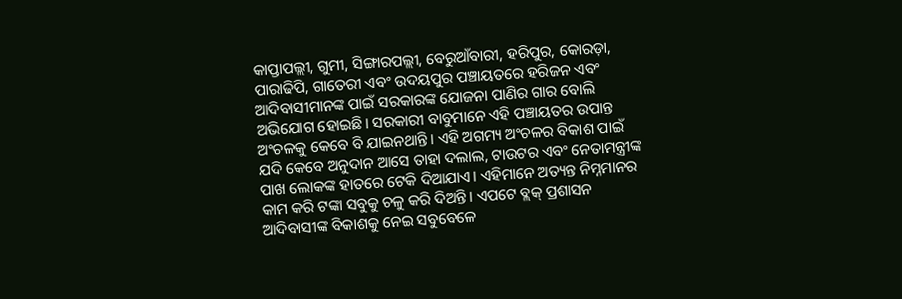କାପ୍ତାପଲ୍ଲୀ, ଗୁମୀ, ସିଙ୍ଗାରପଲ୍ଲୀ, ବେରୁଆଁବାରୀ, ହରିପୁର, କୋରଡ଼ା, ପାରାଢିପି, ଗାତେରୀ ଏବଂ ଉଦୟପୁର ପଞ୍ଚାୟତରେ ହରିଜନ ଏବଂ ଆଦିବାସୀମାନଙ୍କ ପାଇଁ ସରକାରଙ୍କ ଯୋଜନା ପାଣିର ଗାର ବୋଲି ଅଭିଯୋଗ ହୋଇଛି। ସରକାରୀ ବାବୁମାନେ ଏହି ପଞ୍ଚାୟତର ଉପାନ୍ତ ଅଂଚଳକୁ କେବେ ବି ଯାଇନଥାନ୍ତି। ଏହି ଅଗମ୍ୟ ଅଂଚଳର ବିକାଶ ପାଇଁ ଯଦି କେବେ ଅନୁଦାନ ଆସେ ତାହା ଦଲାଲ, ଟାଉଟର ଏବଂ ନେତାମନ୍ତ୍ରୀଙ୍କ ପାଖ ଲୋକଙ୍କ ହାତରେ ଟେକି ଦିଆଯାଏ। ଏହିମାନେ ଅତ୍ୟନ୍ତ ନିମ୍ନମାନର କାମ କରି ଟଙ୍କା ସବୁକୁ ଚଳୁ କରି ଦିଅନ୍ତି। ଏପଟେ ବ୍ଲକ୍ ପ୍ରଶାସନ ଆଦିବାସୀଙ୍କ ବିକାଶକୁ ନେଇ ସବୁବେଳେ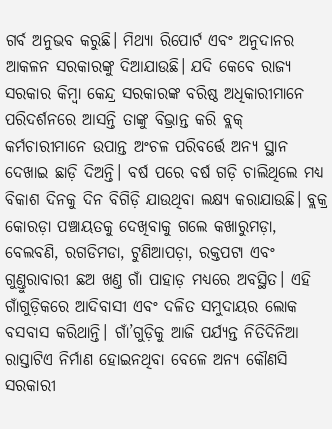ଗର୍ବ ଅନୁଭବ କରୁଛି। ମିଥ୍ୟା ରିପୋର୍ଟ ଏବଂ ଅନୁଦାନର ଆକଳନ ସରକାରଙ୍କୁ ଦିଆଯାଉଛି। ଯଦି କେବେ ରାଜ୍ୟ ସରକାର କିମ୍ବା କେନ୍ଦ୍ର ସରକାରଙ୍କ ବରିଷ୍ଠ ଅଧିକାରୀମାନେ ପରିଦର୍ଶନରେ ଆସନ୍ତି ତାଙ୍କୁ ବିଭ୍ରାନ୍ତ କରି ବ୍ଲକ୍ କର୍ମଚାରୀମାନେ ଉପାନ୍ତ ଅଂଚଳ ପରିବର୍ତ୍ତେ ଅନ୍ୟ ସ୍ଥାନ ଦେଖାଇ ଛାଡ଼ି ଦିଅନ୍ତି। ବର୍ଷ ପରେ ବର୍ଷ ଗଡ଼ି ଚାଲିଥିଲେ ମଧ୍ୟ ବିକାଶ ଦିନକୁ ଦିନ ବିଗିଡ଼ି ଯାଉଥିବା ଲକ୍ଷ୍ୟ କରାଯାଉଛି। ବ୍ଲକ୍ର କୋରଡ଼ା ପଞ୍ଚାୟତକୁ ଦେଖିବାକୁ ଗଲେ କଖାରୁମଡ଼ା, ବେଲବଣି, ରଗଡିମଡା, ଟୁଣିଆପଡ଼ା, ରକ୍ତପଟା ଏବଂ ଗୁଣ୍ତୁରାବାରୀ ଛଅ ଖଣ୍ତ ଗାଁ ପାହାଡ଼ ମଧ୍ୟରେ ଅବସ୍ଥିତ। ଏହି ଗାଁଗୁଡ଼ିକରେ ଆଦିବାସୀ ଏବଂ ଦଳିତ ସମୁଦାୟର ଲୋକ ବସବାସ କରିଥାନ୍ତି। ଗାଁ’ଗୁଡ଼ିକୁ ଆଜି ପର୍ଯ୍ୟନ୍ତ ନିତିଦିନିଆ ରାସ୍ତାଟିଏ ନିର୍ମାଣ ହୋଇନଥିବା ବେଳେ ଅନ୍ୟ କୌଣସି ସରକାରୀ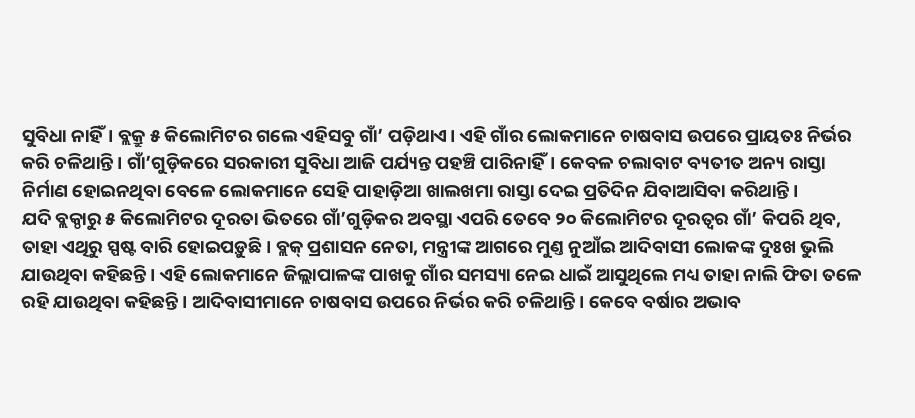ସୁବିଧା ନାହିଁ। ବ୍ଲକ୍ରୁ ୫ କିଲୋମିଟର ଗଲେ ଏହିସବୁ ଗାଁ’ ପଡ଼ିଥାଏ। ଏହି ଗାଁର ଲୋକମାନେ ଚାଷବାସ ଉପରେ ପ୍ରାୟତଃ ନିର୍ଭର କରି ଚଳିଥାନ୍ତି। ଗାଁ’ଗୁଡ଼ିକରେ ସରକାରୀ ସୁବିଧା ଆଜି ପର୍ଯ୍ୟନ୍ତ ପହଞ୍ଚି ପାରିନାହିଁ। କେବଳ ଚଲାବାଟ ବ୍ୟତୀତ ଅନ୍ୟ ରାସ୍ତା ନିର୍ମାଣ ହୋଇନଥିବା ବେଳେ ଲୋକମାନେ ସେହି ପାହାଡ଼ିଆ ଖାଲଖମା ରାସ୍ତା ଦେଇ ପ୍ରତିଦିନ ଯିବାଆସିବା କରିଥାନ୍ତି।
ଯଦି ବ୍ଲକ୍ଠାରୁ ୫ କିଲୋମିଟର ଦୂରତା ଭିତରେ ଗାଁ’ଗୁଡ଼ିକର ଅବସ୍ଥା ଏପରି ତେବେ ୨୦ କିଲୋମିଟର ଦୂରତ୍ବର ଗାଁ’ କିପରି ଥିବ, ତାହା ଏଥିରୁ ସ୍ପଷ୍ଟ ବାରି ହୋଇପଡ଼ୁଛି। ବ୍ଲକ୍ ପ୍ରଶାସନ ନେତା, ମନ୍ତ୍ରୀଙ୍କ ଆଗରେ ମୁଣ୍ତ ନୁଆଁଇ ଆଦିବାସୀ ଲୋକଙ୍କ ଦୁଃଖ ଭୁଲି ଯାଉଥିବା କହିଛନ୍ତି। ଏହି ଲୋକମାନେ ଜିଲ୍ଲାପାଳଙ୍କ ପାଖକୁ ଗାଁର ସମସ୍ୟା ନେଇ ଧାଇଁ ଆସୁଥିଲେ ମଧ୍ୟ ତାହା ନାଲି ଫିତା ତଳେ ରହି ଯାଉଥିବା କହିଛନ୍ତି। ଆଦିବାସୀମାନେ ଚାଷବାସ ଉପରେ ନିର୍ଭର କରି ଚଳିଥାନ୍ତି। କେବେ ବର୍ଷାର ଅଭାବ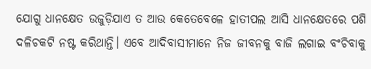ଯୋଗୁ ଧାନକ୍ଷେତ ଉଜୁଡ଼ିଯାଏ ତ ଆଉ କେତେବେଳେ ହାତୀପଲ ଆସି ଧାନକ୍ଷେତରେ ପଶି ଦଳିଚକଟି ନଷ୍ଟ କରିଥାନ୍ତି। ଏବେ ଆଦିବାସୀମାନେ ନିଜ ଜୀବନକୁ ବାଜି ଲଗାଇ ବଂଚିବାକୁ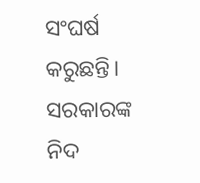ସଂଘର୍ଷ କରୁଛନ୍ତି। ସରକାରଙ୍କ ନିଦ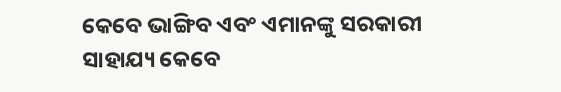କେବେ ଭାଙ୍ଗିବ ଏବଂ ଏମାନଙ୍କୁ ସରକାରୀ ସାହାଯ୍ୟ କେବେ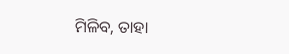ମିଳିବ, ତାହା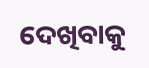ଦେଖିବାକୁ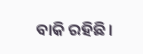ବାକି ରହିଛି।